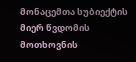მონაცემთა სუბიექტის მიერ წვდომის მოთხოვნის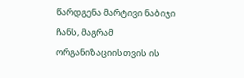წარდგენა მარტივი ნაბიჯი ჩანს, მაგრამ ორგანიზაციისთვის ის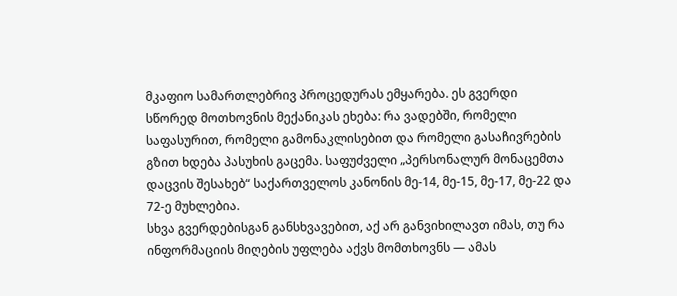მკაფიო სამართლებრივ პროცედურას ემყარება. ეს გვერდი სწორედ მოთხოვნის მექანიკას ეხება: რა ვადებში, რომელი საფასურით, რომელი გამონაკლისებით და რომელი გასაჩივრების გზით ხდება პასუხის გაცემა. საფუძველი „პერსონალურ მონაცემთა დაცვის შესახებ“ საქართველოს კანონის მე-14, მე-15, მე-17, მე-22 და 72-ე მუხლებია.
სხვა გვერდებისგან განსხვავებით, აქ არ განვიხილავთ იმას, თუ რა ინფორმაციის მიღების უფლება აქვს მომთხოვნს — ამას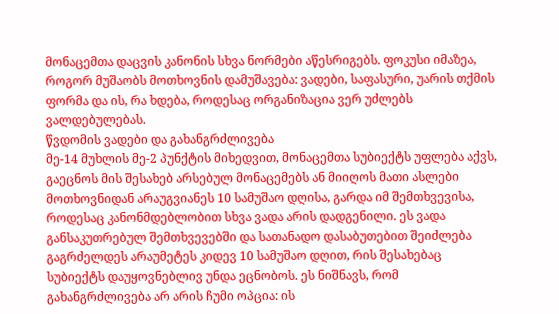მონაცემთა დაცვის კანონის სხვა ნორმები აწესრიგებს. ფოკუსი იმაზეა, როგორ მუშაობს მოთხოვნის დამუშავება: ვადები, საფასური, უარის თქმის ფორმა და ის, რა ხდება, როდესაც ორგანიზაცია ვერ უძლებს ვალდებულებას.
წვდომის ვადები და გახანგრძლივება
მე-14 მუხლის მე-2 პუნქტის მიხედვით, მონაცემთა სუბიექტს უფლება აქვს, გაეცნოს მის შესახებ არსებულ მონაცემებს ან მიიღოს მათი ასლები მოთხოვნიდან არაუგვიანეს 10 სამუშაო დღისა, გარდა იმ შემთხვევისა, როდესაც კანონმდებლობით სხვა ვადა არის დადგენილი. ეს ვადა განსაკუთრებულ შემთხვევებში და სათანადო დასაბუთებით შეიძლება გაგრძელდეს არაუმეტეს კიდევ 10 სამუშაო დღით, რის შესახებაც სუბიექტს დაუყოვნებლივ უნდა ეცნობოს. ეს ნიშნავს, რომ გახანგრძლივება არ არის ჩუმი ოპცია: ის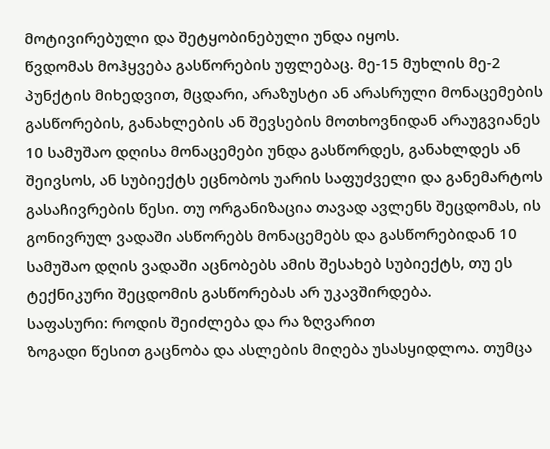მოტივირებული და შეტყობინებული უნდა იყოს.
წვდომას მოჰყვება გასწორების უფლებაც. მე-15 მუხლის მე-2 პუნქტის მიხედვით, მცდარი, არაზუსტი ან არასრული მონაცემების გასწორების, განახლების ან შევსების მოთხოვნიდან არაუგვიანეს 10 სამუშაო დღისა მონაცემები უნდა გასწორდეს, განახლდეს ან შეივსოს, ან სუბიექტს ეცნობოს უარის საფუძველი და განემარტოს გასაჩივრების წესი. თუ ორგანიზაცია თავად ავლენს შეცდომას, ის გონივრულ ვადაში ასწორებს მონაცემებს და გასწორებიდან 10 სამუშაო დღის ვადაში აცნობებს ამის შესახებ სუბიექტს, თუ ეს ტექნიკური შეცდომის გასწორებას არ უკავშირდება.
საფასური: როდის შეიძლება და რა ზღვარით
ზოგადი წესით გაცნობა და ასლების მიღება უსასყიდლოა. თუმცა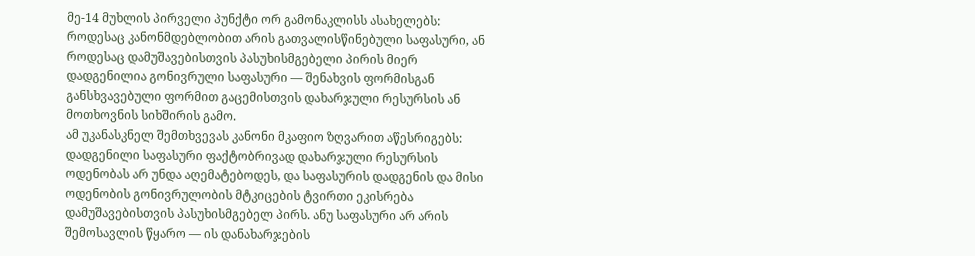მე-14 მუხლის პირველი პუნქტი ორ გამონაკლისს ასახელებს: როდესაც კანონმდებლობით არის გათვალისწინებული საფასური, ან როდესაც დამუშავებისთვის პასუხისმგებელი პირის მიერ დადგენილია გონივრული საფასური — შენახვის ფორმისგან განსხვავებული ფორმით გაცემისთვის დახარჯული რესურსის ან მოთხოვნის სიხშირის გამო.
ამ უკანასკნელ შემთხვევას კანონი მკაფიო ზღვარით აწესრიგებს: დადგენილი საფასური ფაქტობრივად დახარჯული რესურსის ოდენობას არ უნდა აღემატებოდეს, და საფასურის დადგენის და მისი ოდენობის გონივრულობის მტკიცების ტვირთი ეკისრება დამუშავებისთვის პასუხისმგებელ პირს. ანუ საფასური არ არის შემოსავლის წყარო — ის დანახარჯების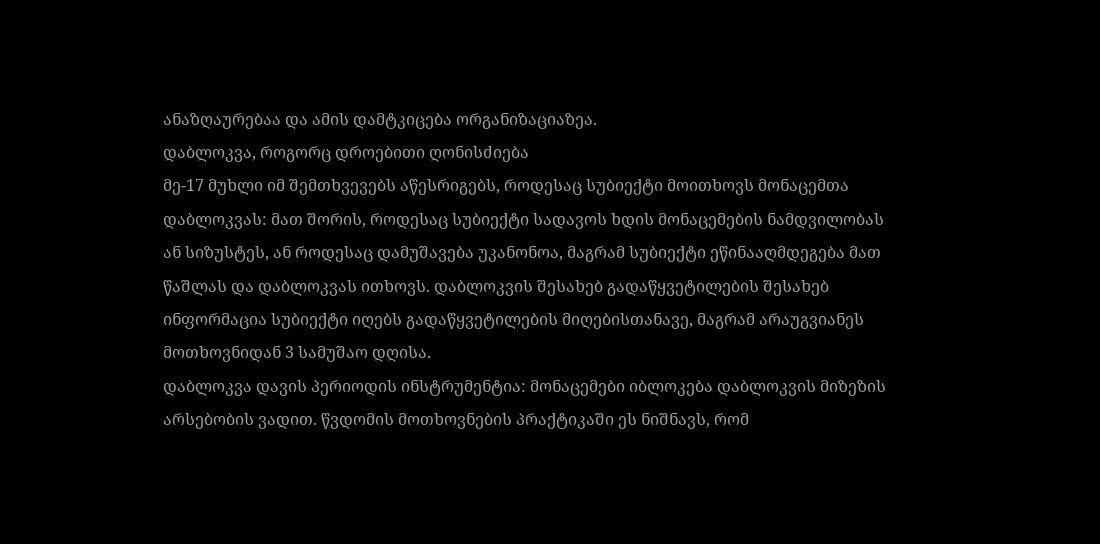ანაზღაურებაა და ამის დამტკიცება ორგანიზაციაზეა.
დაბლოკვა, როგორც დროებითი ღონისძიება
მე-17 მუხლი იმ შემთხვევებს აწესრიგებს, როდესაც სუბიექტი მოითხოვს მონაცემთა დაბლოკვას: მათ შორის, როდესაც სუბიექტი სადავოს ხდის მონაცემების ნამდვილობას ან სიზუსტეს, ან როდესაც დამუშავება უკანონოა, მაგრამ სუბიექტი ეწინააღმდეგება მათ წაშლას და დაბლოკვას ითხოვს. დაბლოკვის შესახებ გადაწყვეტილების შესახებ ინფორმაცია სუბიექტი იღებს გადაწყვეტილების მიღებისთანავე, მაგრამ არაუგვიანეს მოთხოვნიდან 3 სამუშაო დღისა.
დაბლოკვა დავის პერიოდის ინსტრუმენტია: მონაცემები იბლოკება დაბლოკვის მიზეზის არსებობის ვადით. წვდომის მოთხოვნების პრაქტიკაში ეს ნიშნავს, რომ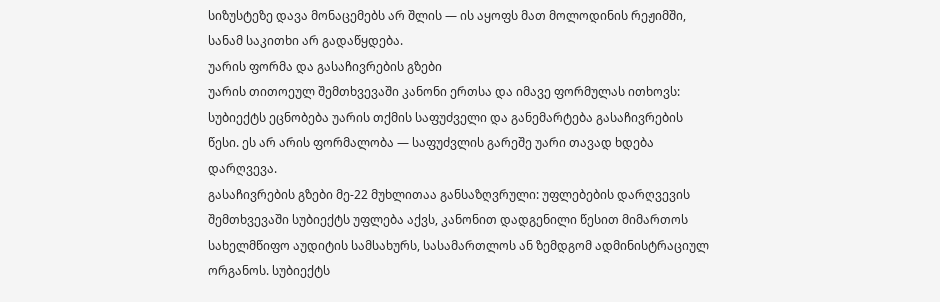სიზუსტეზე დავა მონაცემებს არ შლის — ის აყოფს მათ მოლოდინის რეჟიმში, სანამ საკითხი არ გადაწყდება.
უარის ფორმა და გასაჩივრების გზები
უარის თითოეულ შემთხვევაში კანონი ერთსა და იმავე ფორმულას ითხოვს: სუბიექტს ეცნობება უარის თქმის საფუძველი და განემარტება გასაჩივრების წესი. ეს არ არის ფორმალობა — საფუძვლის გარეშე უარი თავად ხდება დარღვევა.
გასაჩივრების გზები მე-22 მუხლითაა განსაზღვრული: უფლებების დარღვევის შემთხვევაში სუბიექტს უფლება აქვს, კანონით დადგენილი წესით მიმართოს სახელმწიფო აუდიტის სამსახურს, სასამართლოს ან ზემდგომ ადმინისტრაციულ ორგანოს. სუბიექტს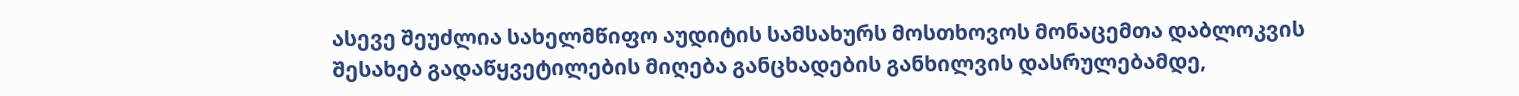ასევე შეუძლია სახელმწიფო აუდიტის სამსახურს მოსთხოვოს მონაცემთა დაბლოკვის შესახებ გადაწყვეტილების მიღება განცხადების განხილვის დასრულებამდე,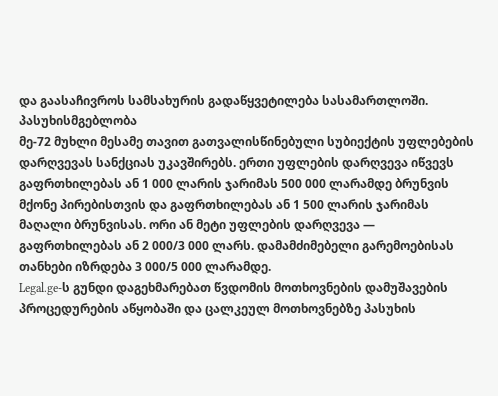და გაასაჩივროს სამსახურის გადაწყვეტილება სასამართლოში.
პასუხისმგებლობა
მე-72 მუხლი მესამე თავით გათვალისწინებული სუბიექტის უფლებების დარღვევას სანქციას უკავშირებს. ერთი უფლების დარღვევა იწვევს გაფრთხილებას ან 1 000 ლარის ჯარიმას 500 000 ლარამდე ბრუნვის მქონე პირებისთვის და გაფრთხილებას ან 1 500 ლარის ჯარიმას მაღალი ბრუნვისას. ორი ან მეტი უფლების დარღვევა — გაფრთხილებას ან 2 000/3 000 ლარს. დამამძიმებელი გარემოებისას თანხები იზრდება 3 000/5 000 ლარამდე.
Legal.ge-ს გუნდი დაგეხმარებათ წვდომის მოთხოვნების დამუშავების პროცედურების აწყობაში და ცალკეულ მოთხოვნებზე პასუხის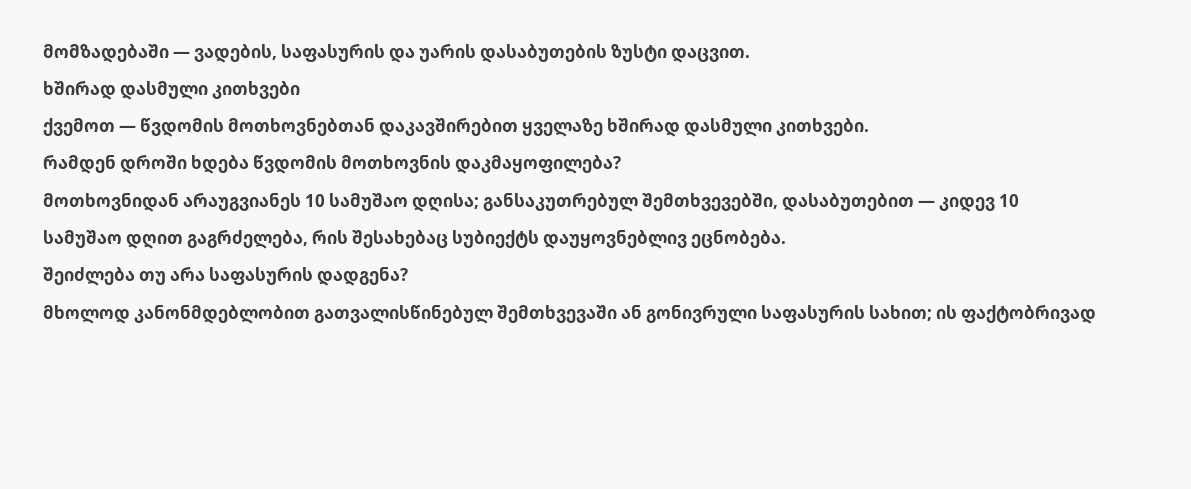მომზადებაში — ვადების, საფასურის და უარის დასაბუთების ზუსტი დაცვით.
ხშირად დასმული კითხვები
ქვემოთ — წვდომის მოთხოვნებთან დაკავშირებით ყველაზე ხშირად დასმული კითხვები.
რამდენ დროში ხდება წვდომის მოთხოვნის დაკმაყოფილება?
მოთხოვნიდან არაუგვიანეს 10 სამუშაო დღისა; განსაკუთრებულ შემთხვევებში, დასაბუთებით — კიდევ 10 სამუშაო დღით გაგრძელება, რის შესახებაც სუბიექტს დაუყოვნებლივ ეცნობება.
შეიძლება თუ არა საფასურის დადგენა?
მხოლოდ კანონმდებლობით გათვალისწინებულ შემთხვევაში ან გონივრული საფასურის სახით; ის ფაქტობრივად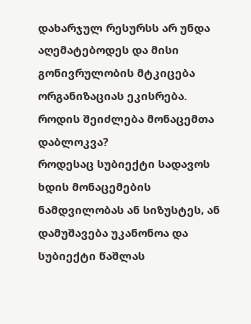დახარჯულ რესურსს არ უნდა აღემატებოდეს და მისი გონივრულობის მტკიცება ორგანიზაციას ეკისრება.
როდის შეიძლება მონაცემთა დაბლოკვა?
როდესაც სუბიექტი სადავოს ხდის მონაცემების ნამდვილობას ან სიზუსტეს, ან დამუშავება უკანონოა და სუბიექტი წაშლას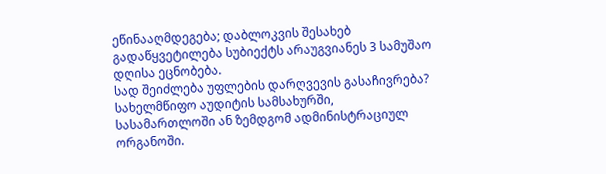ეწინააღმდეგება; დაბლოკვის შესახებ გადაწყვეტილება სუბიექტს არაუგვიანეს 3 სამუშაო დღისა ეცნობება.
სად შეიძლება უფლების დარღვევის გასაჩივრება?
სახელმწიფო აუდიტის სამსახურში, სასამართლოში ან ზემდგომ ადმინისტრაციულ ორგანოში.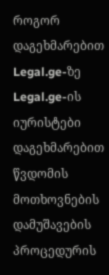როგორ დაგეხმარებით Legal.ge-ზე
Legal.ge-ის იურისტები დაგეხმარებით წვდომის მოთხოვნების დამუშავების პროცედურის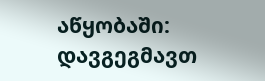აწყობაში: დავგეგმავთ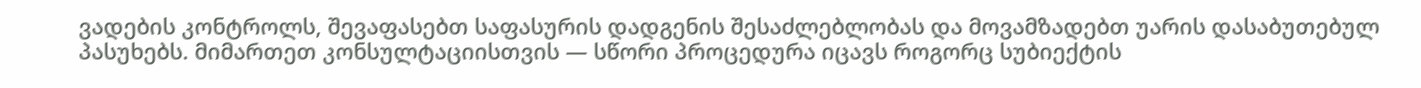ვადების კონტროლს, შევაფასებთ საფასურის დადგენის შესაძლებლობას და მოვამზადებთ უარის დასაბუთებულ პასუხებს. მიმართეთ კონსულტაციისთვის — სწორი პროცედურა იცავს როგორც სუბიექტის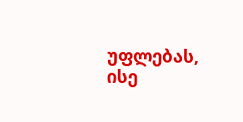უფლებას, ისე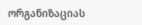ორგანიზაციას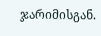ჯარიმისგან.